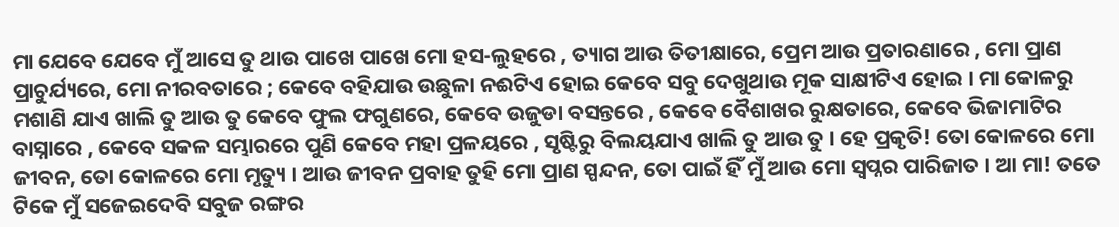ମା ଯେବେ ଯେବେ ମୁଁ ଆସେ ତୁ ଥାଉ ପାଖେ ପାଖେ ମୋ ହସ-ଲୁହରେ , ତ୍ୟାଗ ଆଉ ତିତୀକ୍ଷାରେ, ପ୍ରେମ ଆଉ ପ୍ରତାରଣାରେ , ମୋ ପ୍ରାଣ ପ୍ରାଚୁର୍ଯ୍ୟରେ, ମୋ ନୀରବତାରେ ; କେବେ ବହିଯାଉ ଉଛୁଳା ନଈଟିଏ ହୋଇ କେବେ ସବୁ ଦେଖୁଥାଉ ମୂକ ସାକ୍ଷୀଟିଏ ହୋଇ । ମା କୋଳରୁ ମଶାଣି ଯାଏ ଖାଲି ତୁ ଆଉ ତୁ କେବେ ଫୁଲ ଫଗୁଣରେ, କେବେ ଉଜୁଡା ବସନ୍ତରେ , କେବେ ବୈଶାଖର ରୁକ୍ଷତାରେ, କେବେ ଭିଜାମାଟିର ବାସ୍ନାରେ , କେବେ ସକଳ ସମ୍ଭାରରେ ପୁଣି କେବେ ମହା ପ୍ରଳୟରେ , ସୃଷ୍ଟିରୁ ବିଲୟଯାଏ ଖାଲି ତୁ ଆଉ ତୁ । ହେ ପ୍ରକୃତି! ତୋ କୋଳରେ ମୋ ଜୀବନ, ତୋ କୋଳରେ ମୋ ମୃତ୍ୟୁ । ଆଉ ଜୀବନ ପ୍ରବାହ ତୁହି ମୋ ପ୍ରାଣ ସ୍ପନ୍ଦନ, ତୋ ପାଇଁ ହିଁ ମୁଁ ଆଉ ମୋ ସ୍ୱପ୍ନର ପାରିଜାତ । ଆ ମା! ତତେ ଟିକେ ମୁଁ ସଜେଇଦେବି ସବୁଜ ରଙ୍ଗର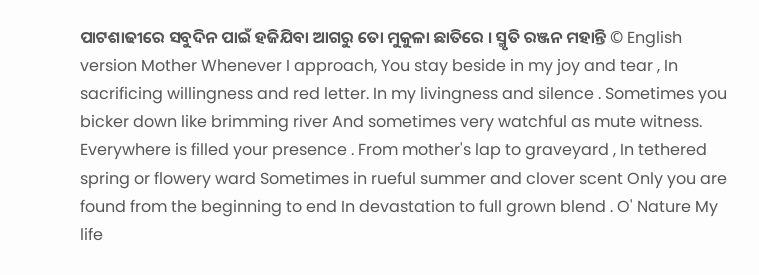ପାଟଶାଢୀରେ ସବୁଦିନ ପାଇଁ ହଜିଯିବା ଆଗରୁ ତୋ ମୁକୁଳା ଛାତିରେ । ସ୍ମୃତି ରଞ୍ଜନ ମହାନ୍ତି © English version Mother Whenever I approach, You stay beside in my joy and tear , In sacrificing willingness and red letter. In my livingness and silence . Sometimes you bicker down like brimming river And sometimes very watchful as mute witness. Everywhere is filled your presence . From mother's lap to graveyard , In tethered spring or flowery ward Sometimes in rueful summer and clover scent Only you are found from the beginning to end In devastation to full grown blend . O' Nature My life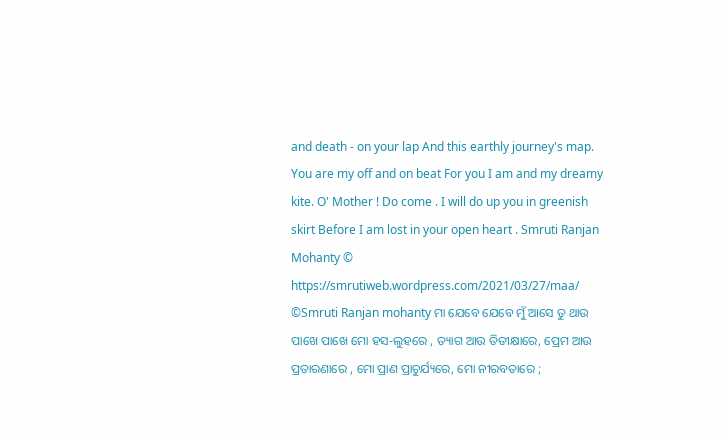and death - on your lap And this earthly journey's map. You are my off and on beat For you I am and my dreamy kite. O' Mother ! Do come . I will do up you in greenish skirt Before I am lost in your open heart . Smruti Ranjan Mohanty © https://smrutiweb.wordpress.com/2021/03/27/maa/ ©Smruti Ranjan mohanty ମା ଯେବେ ଯେବେ ମୁଁ ଆସେ ତୁ ଥାଉ ପାଖେ ପାଖେ ମୋ ହସ-ଲୁହରେ , ତ୍ୟାଗ ଆଉ ତିତୀକ୍ଷାରେ, ପ୍ରେମ ଆଉ ପ୍ରତାରଣାରେ , ମୋ ପ୍ରାଣ ପ୍ରାଚୁର୍ଯ୍ୟରେ, ମୋ ନୀରବତାରେ ;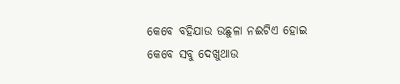କେବେ ବହିଯାଉ ଉଛୁଳା ନଈଟିଏ ହୋଇ କେବେ ସବୁ ଦେଖୁଥାଉ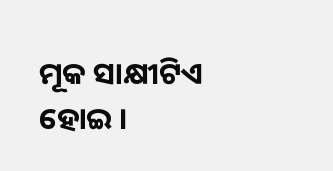ମୂକ ସାକ୍ଷୀଟିଏ ହୋଇ ।